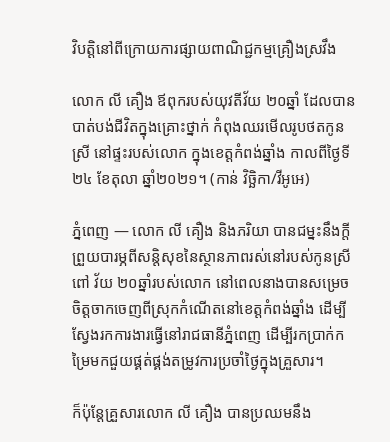វិបត្តិនៅពីក្រោយការផ្សាយពាណិជ្ជកម្មគ្រឿងស្រវឹង

លោក លី គឿង ឪពុករបស់យុវតីវ័យ ២០ឆ្នាំ ដែលបានបាត់បង់ជីវិតក្នុងគ្រោះថ្នាក់ កំពុងឈរមើលរូបថតកូនស្រី នៅផ្ទះរបស់លោក ក្នុងខេត្តកំពង់ឆ្នាំង កាលពីថ្ងៃទី២៤ ខែតុលា ឆ្នាំ២០២១។ (កាន់ វិច្ឆិកា/វីអូអេ)

ភ្នំពេញ — លោក លី គឿង និងភរិយា បានជម្នះនឹងក្តីព្រួយបារម្ភពីសន្តិសុខនៃស្ថានភាពរស់នៅរបស់កូនស្រីពៅ វ័យ ២០ឆ្នាំរបស់លោក នៅពេលនាងបានសម្រេចចិត្តចាកចេញពីស្រុកកំណើតនៅខេត្តកំពង់ឆ្នាំង ដើម្បីស្វែងរកការងារធ្វើនៅរាជធានីភ្នំពេញ ដើម្បីរកប្រាក់កម្រៃមកជួយផ្គត់ផ្គង់តម្រូវការប្រចាំថ្ងៃក្នុងគ្រួសារ។

ក៏ប៉ុន្តែគ្រួសារលោក លី គឿង បានប្រឈមនឹង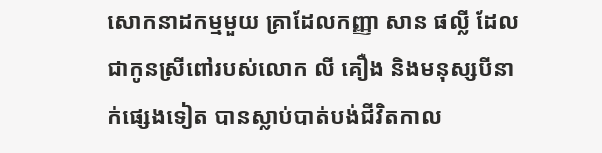សោកនាដកម្មមួយ គ្រាដែលកញ្ញា សាន ផល្លី ដែលជាកូនស្រីពៅរបស់លោក លី គឿង និងមនុស្សបីនាក់ផ្សេងទៀត បានស្លាប់បាត់បង់ជីវិតកាល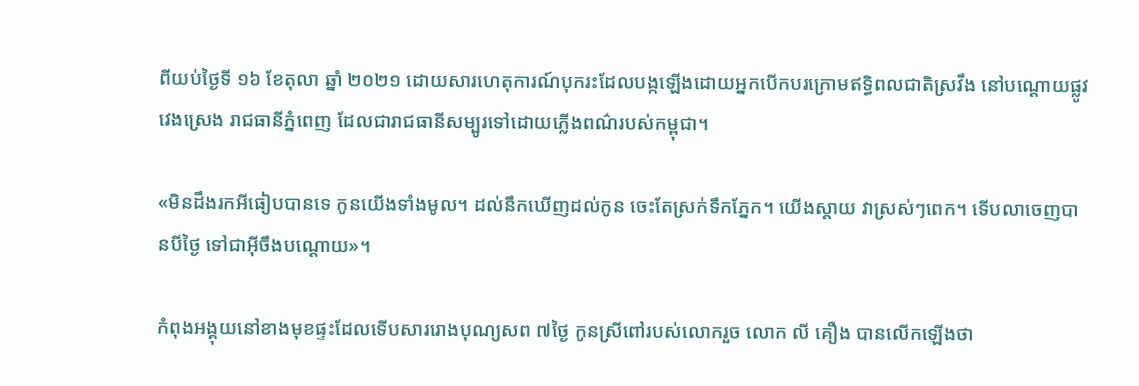ពីយប់ថ្ងៃទី ១៦ ខែតុលា ឆ្នាំ ២០២១ ដោយសារហេតុការណ៍បុករះដែលបង្កឡើងដោយអ្នកបើកបរក្រោមឥទ្ធិពលជាតិស្រវឹង នៅបណ្តោយផ្លូវវេងស្រេង រាជធានីភ្នំពេញ ដែលជារាជធានីសម្បូរទៅដោយភ្លើងពណ៌របស់កម្ពុជា។

«មិនដឹងរកអីធៀបបានទេ កូនយើងទាំងមូល។ ដល់នឹកឃើញដល់កូន ចេះតែស្រក់ទឹកភ្នែក។ យើងស្តាយ វាស្រស់ៗពេក។ ទើបលាចេញបានបីថ្ងៃ ទៅជាអ៊ីចឹងបណ្តោយ»។

កំពុងអង្គុយនៅខាងមុខផ្ទះដែលទើបសាររោងបុណ្យសព ៧ថ្ងៃ កូនស្រីពៅរបស់លោករួច លោក លី គឿង បានលើកឡើងថា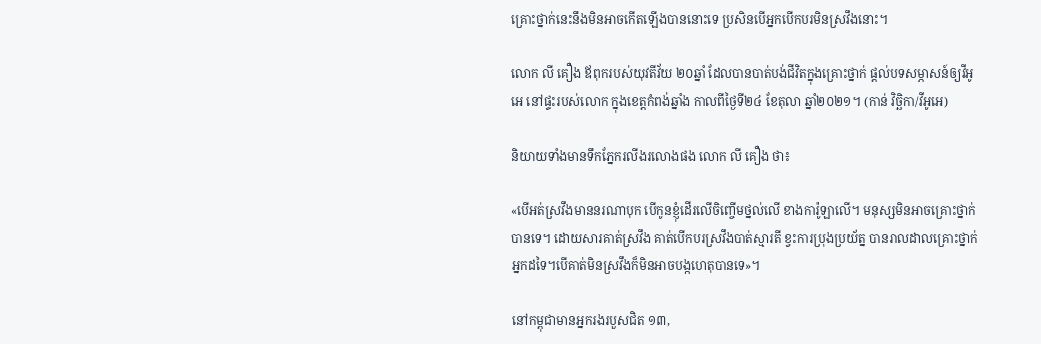គ្រោះថ្នាក់នេះនឹងមិនអាចកើតឡើងបាននោះទេ ប្រសិនបើអ្នកបើកបរមិនស្រវឹងនោះ។

លោក លី គឿង ឪពុករបស់យុវតីវ័យ ២០ឆ្នាំ ដែលបានបាត់បង់ជីវិតក្នុងគ្រោះថ្នាក់ ផ្តល់បទសម្ភាសន៍ឲ្យវីអូអេ នៅផ្ទះរបស់លោក ក្នុងខេត្តកំពង់ឆ្នាំង កាលពីថ្ងៃទី២៤ ខែតុលា ឆ្នាំ២០២១។ (កាន់ វិច្ឆិកា/វីអូអេ)

និយាយទាំងមានទឹកភ្នែករលីងរលោងផង លោក លី គឿង ថា៖

«បើអត់ស្រវឹងមាននរណាបុក បើកូនខ្ញុំដើរលើចិញ្ចើមថ្នល់លើ ខាងការ៉ូឡាលើ។ មនុស្សមិនអាចគ្រោះថ្នាក់បានទេ។ ដោយសារគាត់ស្រវឹង គាត់បើកបរស្រវឹងបាត់ស្មារតី ខ្វះការប្រុងប្រយ័ត្ន បានរាលដាលគ្រោះថ្នាក់អ្នកដទៃ។បើគាត់មិនស្រវឹងក៏មិនអាចបង្កហេតុបានទេ»។

នៅកម្ពុជាមានអ្នករងរបួសជិត ១៣,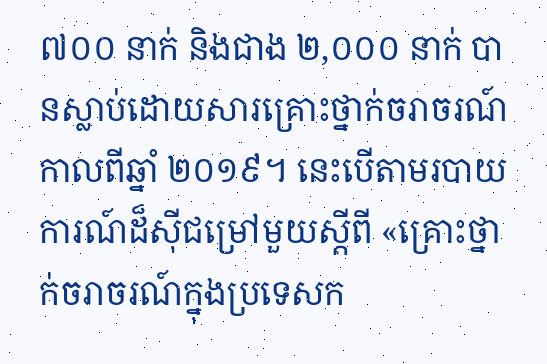៧០០ នាក់ និងជាង ២,០០០ នាក់ បានស្លាប់ដោយសារគ្រោះថ្នាក់ចរាចរណ៍ កាលពីឆ្នាំ ២០១៩។ នេះបើតាមរបាយការណ៍ដ៏ស៊ីជម្រៅមួយស្តីពី «គ្រោះថ្នាក់ចរាចរណ៍ក្នុងប្រទេសក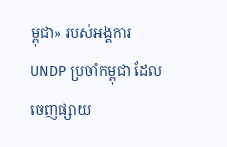ម្ពុជា» របស់អង្គការ UNDP ប្រចាំកម្ពុជា ដែលចេញផ្សាយ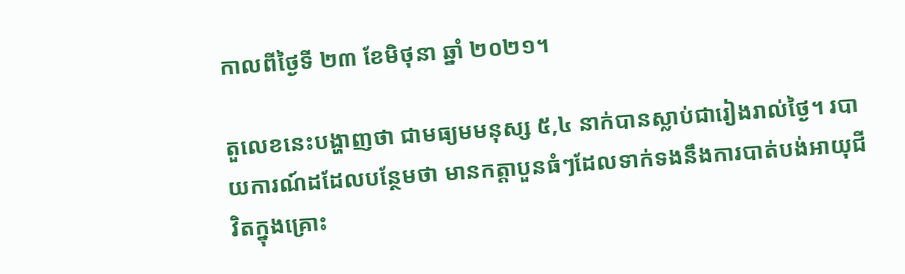កាលពីថ្ងៃទី ២៣ ខែមិថុនា ឆ្នាំ ២០២១។

តួលេខនេះបង្ហាញថា ជាមធ្យមមនុស្ស ៥,៤ នាក់បានស្លាប់ជារៀងរាល់ថ្ងៃ។ របាយការណ៍ដដែលបន្ថែមថា មានកត្តាបួនធំៗដែលទាក់ទងនឹងការបាត់បង់អាយុជីវិតក្នុងគ្រោះ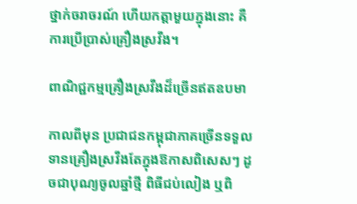ថ្នាក់ចរាចរណ៍ ហើយកត្តាមួយក្នុងនោះ គឺការប្រើប្រាស់គ្រឿងស្រវឹង។

ពាណិជ្ជកម្មគ្រឿងស្រវឹងដ៏ច្រើនឥតឧបមា

កាលពីមុន ប្រជាជនកម្ពុជាភាគច្រើនទទួលទានគ្រឿងស្រវឹងតែក្នុងឱកាសពិសេសៗ ដូចជាបុណ្យចូលឆ្នាំថ្មី ពិធីជប់លៀង ឬពិ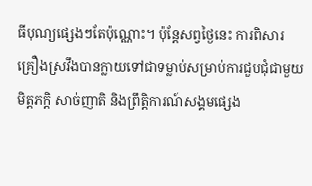ធីបុណ្យផ្សេងៗតែប៉ុណ្ណោះ។ ប៉ុន្តែសព្វថ្ងៃនេះ ការពិសារគ្រឿងស្រវឹងបានក្លាយទៅជាទម្លាប់សម្រាប់ការជួបជុំជាមួយមិត្តភក្តិ សាច់ញាតិ និងព្រឹត្តិការណ៍សង្គមផ្សេង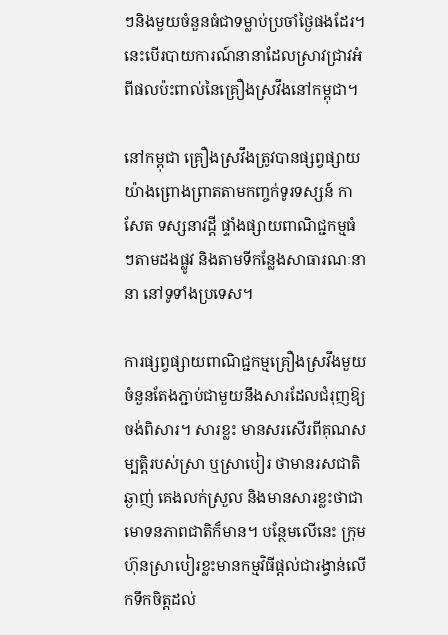ៗនិងមួយចំនួនធំជាទម្លាប់ប្រចាំថ្ងៃផងដែរ។ នេះបើរបាយការណ៍នានាដែលស្រាវជ្រាវអំពីផលប៉ះពាល់នៃគ្រឿងស្រវឹងនៅកម្ពុជា។

នៅកម្ពុជា គ្រឿងស្រវឹងត្រូវបានផ្សព្វផ្សាយយ៉ាងព្រោងព្រាតតាមកញ្ចក់ទូរទស្សន៍ កាសែត ទស្សនាវដ្តី ផ្ទាំងផ្សាយពាណិជ្ជកម្មធំៗតាមដងផ្លូវ និងតាមទីកន្លែងសាធារណៈនានា នៅទូទាំងប្រទេស។

ការផ្សព្វផ្សាយពាណិជ្ជកម្មគ្រឿងស្រវឹងមួយចំនួនតែងភ្ជាប់ជាមួយនឹងសារដែលជំរុញឱ្យចង់ពិសារ។ សារខ្លះ មានសរសើរពីគុណសម្បត្តិរបស់ស្រា ឬស្រាបៀរ ថាមានរសជាតិឆ្ងាញ់ គេងលក់ស្រួល និងមានសារខ្លះថាជាមោទនភាពជាតិក៏មាន។ បន្ថែមលើនេះ ក្រុមហ៊ុនស្រាបៀរខ្លះមានកម្មវិធីផ្តល់ជារង្វាន់លើកទឹកចិត្តដល់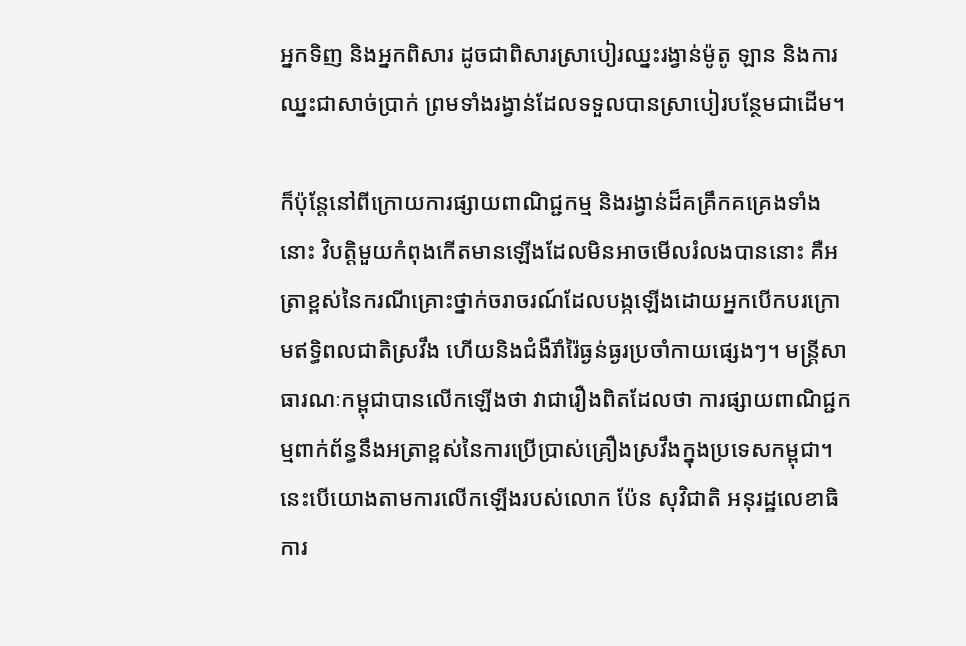អ្នកទិញ និងអ្នកពិសារ ដូចជាពិសារស្រាបៀរឈ្នះរង្វាន់ម៉ូតូ ឡាន និងការឈ្នះជាសាច់ប្រាក់ ព្រមទាំងរង្វាន់ដែលទទួលបានស្រាបៀរបន្ថែមជាដើម។

ក៏ប៉ុន្តែនៅពីក្រោយការផ្សាយពាណិជ្ជកម្ម និងរង្វាន់ដ៏គគ្រឹកគគ្រេងទាំងនោះ វិបត្តិមួយកំពុងកើតមានឡើងដែលមិនអាចមើលរំលងបាននោះ គឺអត្រាខ្ពស់នៃករណីគ្រោះថ្នាក់ចរាចរណ៍ដែលបង្កឡើងដោយអ្នកបើកបរក្រោមឥទ្ធិពលជាតិស្រវឹង ហើយនិងជំងឺរ៊ាំរ៉ៃធ្ងន់ធ្ងរប្រចាំកាយផ្សេងៗ។ មន្ត្រីសាធារណៈកម្ពុជាបានលើកឡើងថា វាជារឿងពិតដែលថា ការផ្សាយពាណិជ្ជកម្មពាក់ព័ន្ធនឹងអត្រាខ្ពស់នៃការប្រើប្រាស់គ្រឿងស្រវឹងក្នុងប្រទេសកម្ពុជា។ នេះបើយោងតាមការលើកឡើងរបស់លោក ប៉ែន សុវិជាតិ អនុរដ្ឋលេខាធិការ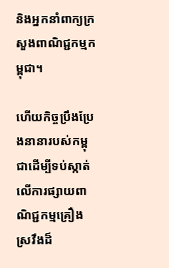និងអ្នកនាំពាក្យក្រសួងពាណិជ្ជកម្មកម្ពុជា។

ហើយកិច្ចប្រឹងប្រែងនានារបស់កម្ពុជាដើម្បីទប់ស្កាត់លើការផ្សាយពាណិជ្ជកម្មគ្រឿងស្រវឹងដ៏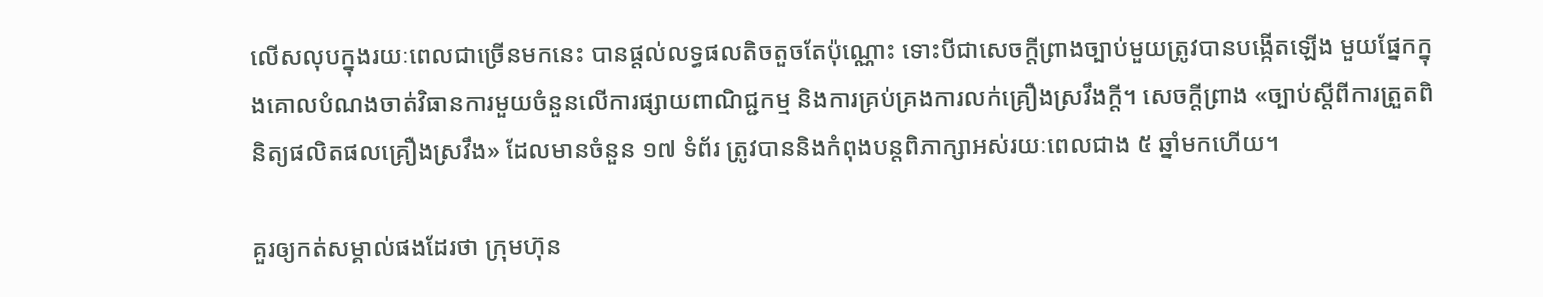លើសលុបក្នុងរយៈពេលជាច្រើនមកនេះ បានផ្តល់លទ្ធផលតិចតួចតែប៉ុណ្ណោះ ទោះបីជាសេចក្តីព្រាងច្បាប់មួយត្រូវបានបង្កើតឡើង មួយផ្នែកក្នុងគោលបំណងចាត់វិធានការមួយចំនួនលើការផ្សាយពាណិជ្ជកម្ម និងការគ្រប់គ្រងការលក់គ្រឿងស្រវឹងក្តី។ សេចក្តីព្រាង «ច្បាប់ស្តីពីការត្រួតពិនិត្យផលិតផលគ្រឿងស្រវឹង» ដែលមានចំនួន ១៧ ទំព័រ ត្រូវបាននិងកំពុងបន្តពិភាក្សាអស់រយៈពេលជាង ៥ ឆ្នាំមកហើយ។

គួរឲ្យកត់សម្គាល់ផងដែរថា ក្រុមហ៊ុន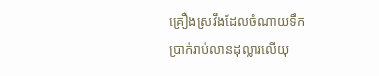គ្រឿងស្រវឹងដែលចំណាយទឹកប្រាក់រាប់លានដុល្លារលើយុ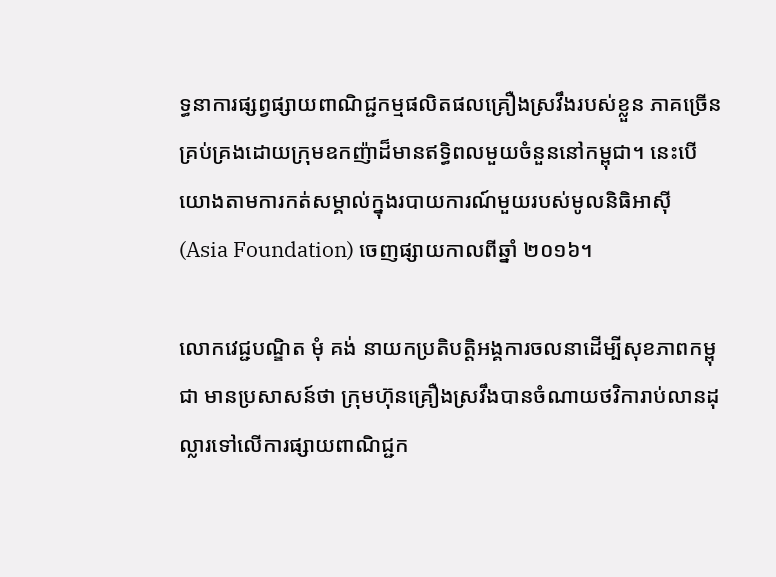ទ្ធនាការផ្សព្វផ្សាយពាណិជ្ជកម្មផលិតផលគ្រឿងស្រវឹងរបស់ខ្លួន ភាគច្រើនគ្រប់គ្រងដោយក្រុមឧកញ៉ាដ៏មានឥទ្ធិពលមួយចំនួននៅកម្ពុជា។ នេះបើយោងតាមការកត់សម្គាល់ក្នុងរបាយការណ៍មួយរបស់មូលនិធិអាស៊ី (Asia Foundation) ចេញផ្សាយកាលពីឆ្នាំ ២០១៦។

លោកវេជ្ជបណ្ឌិត មុំ គង់ នាយកប្រតិបត្តិអង្គការចលនាដើម្បីសុខភាពកម្ពុជា មានប្រសាសន៍ថា ក្រុមហ៊ុនគ្រឿងស្រវឹងបានចំណាយថវិការាប់លានដុល្លារទៅលើការផ្សាយពាណិជ្ជក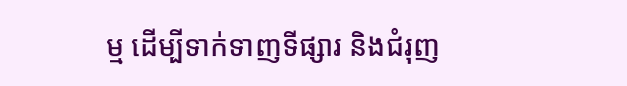ម្ម ដើម្បីទាក់ទាញទីផ្សារ និងជំរុញ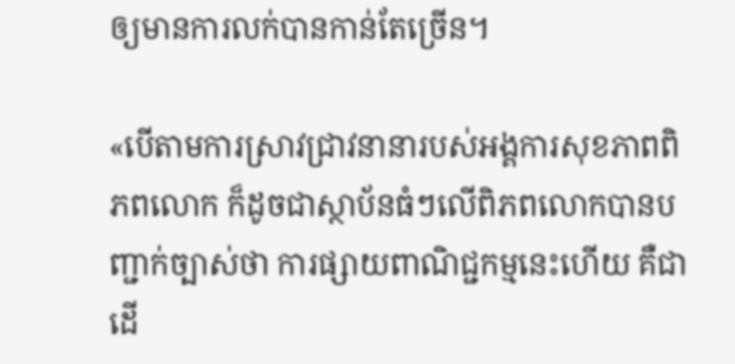ឲ្យមានការលក់បានកាន់តែច្រើន។

«បើតាមការស្រាវជ្រាវនានារបស់អង្គការសុខភាពពិភពលោក ក៏ដូចជាស្ថាប័នធំៗលើពិភពលោកបានបញ្ជាក់ច្បាស់ថា ការផ្សាយពាណិជ្ជកម្មនេះហើយ គឺជាដើ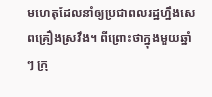មហេតុដែលនាំឲ្យប្រជាពលរដ្ឋហ្នឹងសេពគ្រឿងស្រវឹង។ ពីព្រោះថាក្នុងមួយឆ្នាំៗ ក្រុ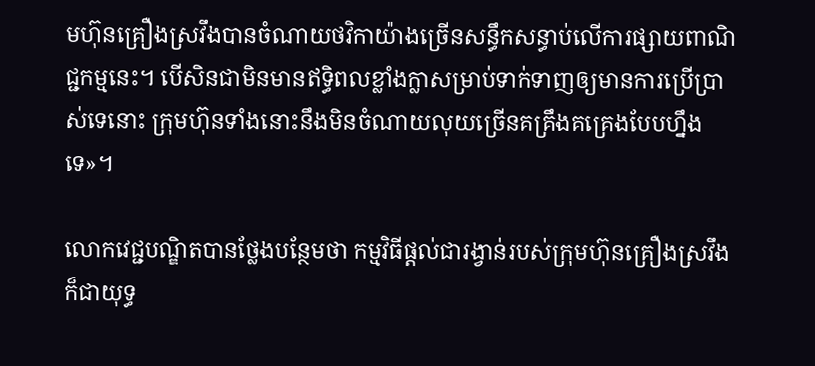មហ៊ុនគ្រឿងស្រវឹងបានចំណាយថវិកាយ៉ាងច្រើនសន្ធឹកសន្ធាប់លើការផ្សាយពាណិជ្ជកម្មនេះ។ បើសិនជាមិនមានឥទ្ធិពលខ្លាំងក្លាសម្រាប់ទាក់ទាញឲ្យមានការប្រើប្រាស់ទេនោះ ក្រុមហ៊ុនទាំងនោះនឹងមិនចំណាយលុយច្រើនគគ្រឹងគគ្រេងបែបហ្នឹងទេ»។

លោកវេជ្ជបណ្ឌិតបានថ្លែងបន្ថែមថា កម្មវិធីផ្តល់ជារង្វាន់របស់ក្រុមហ៊ុនគ្រឿងស្រវឹង ក៏ជាយុទ្ធ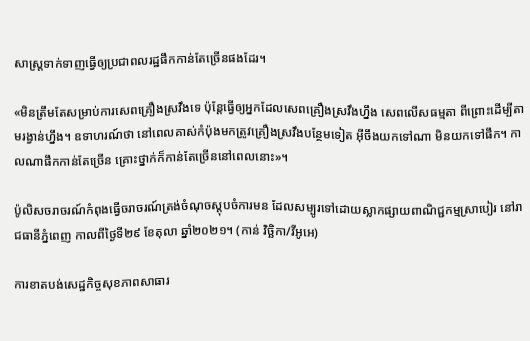សាស្រ្តទាក់ទាញធ្វើឲ្យប្រជាពលរដ្ឋផឹកកាន់តែច្រើនផងដែរ។

«មិនត្រឹមតែសម្រាប់ការសេពគ្រឿងស្រវឹងទេ ប៉ុន្តែធ្វើឲ្យអ្នកដែលសេពគ្រឿងស្រវឹងហ្នឹង សេពលើសធម្មតា ពីព្រោះដើម្បីតាមរង្វាន់ហ្នឹង។ ឧទាហរណ៍ថា នៅពេលគាស់កំប៉ុងមកត្រូវគ្រឿងស្រវឹងបន្ថែមទៀត អ៊ីចឹងយកទៅណា មិនយកទៅផឹក។ កាលណាផឹកកាន់តែច្រើន គ្រោះថ្នាក់ក៏កាន់តែច្រើននៅពេលនោះ»។

ប៉ូលិសចរាចរណ៍កំពុងធ្វើចរាចរណ៍ត្រង់ចំណុចស្តុបចំការមន ដែលសម្បូរទៅដោយស្លាកផ្សាយពាណិជ្ជកម្មស្រាបៀរ នៅរាជធានីភ្នំពេញ កាលពីថ្ងៃទី២៩ ខែតុលា ឆ្នាំ២០២១។ (កាន់ វិច្ឆិកា/វីអូអេ)

ការខាតបង់សេដ្ឋកិច្ចសុខភាពសាធារ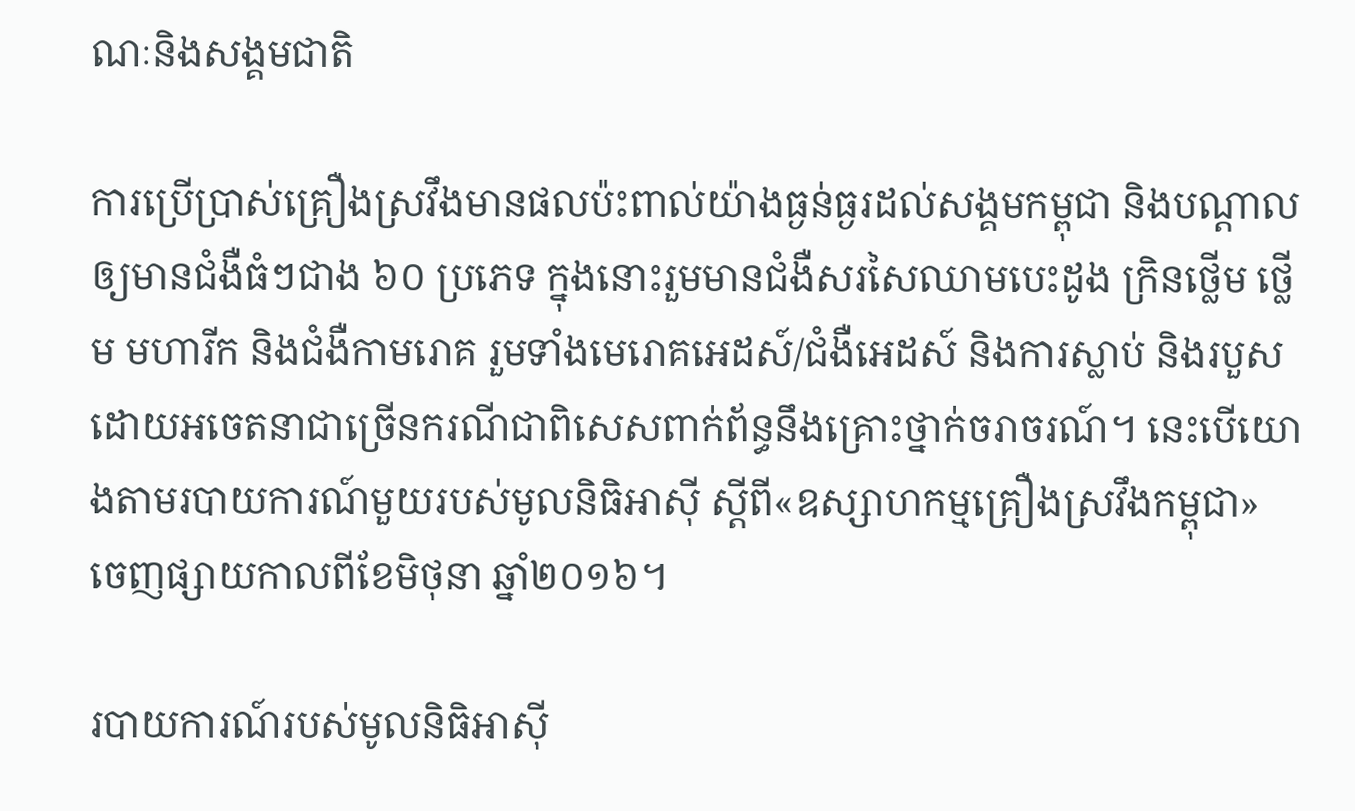ណៈនិងសង្គមជាតិ

ការប្រើប្រាស់គ្រឿងស្រវឹងមានផលប៉ះពាល់យ៉ាងធ្ងន់ធ្ងរដល់សង្គមកម្ពុជា និងបណ្តាលឲ្យមានជំងឺធំៗជាង ៦០ ប្រភេទ ក្នុងនោះរួមមានជំងឺសរសៃឈាមបេះដូង ក្រិនថ្លើម ថ្លើម មហារីក និងជំងឺកាមរោគ រួមទាំងមេរោគអេដស៍/ជំងឺអេដស៍ និងការស្លាប់ និងរបួសដោយអចេតនាជាច្រើនករណីជាពិសេសពាក់ព័ន្ធនឹងគ្រោះថ្នាក់ចរាចរណ៍។ នេះបើយោងតាមរបាយការណ៍មួយរបស់មូលនិធិអាស៊ី ស្តីពី«ឧស្សាហកម្មគ្រឿងស្រវឹងកម្ពុជា» ចេញផ្សាយកាលពីខែមិថុនា ឆ្នាំ២០១៦។

របាយការណ៍របស់មូលនិធិអាស៊ី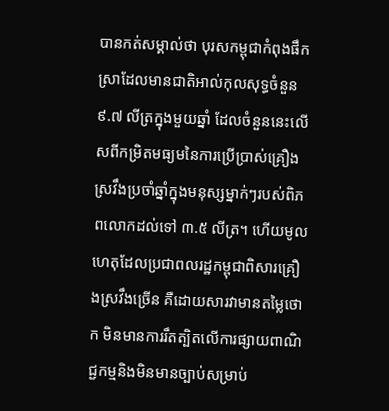បានកត់សម្គាល់ថា បុរសកម្ពុជាកំពុងផឹកស្រាដែលមានជាតិអាល់កុលសុទ្ធចំនួន ៩.៧ លីត្រក្នុងមួយឆ្នាំ ដែលចំនួននេះលើសពីកម្រិតមធ្យមនៃការប្រើប្រាស់គ្រឿងស្រវឹងប្រចាំឆ្នាំក្នុងមនុស្សម្នាក់ៗរបស់ពិភពលោកដល់ទៅ ៣.៥ លីត្រ។ ហើយមូលហេតុដែលប្រជាពលរដ្ឋកម្ពុជាពិសារគ្រឿងស្រវឹងច្រើន គឺដោយសារវាមានតម្លៃថោក មិនមានការរឹតត្បិតលើការផ្សាយពាណិជ្ជកម្មនិងមិនមានច្បាប់សម្រាប់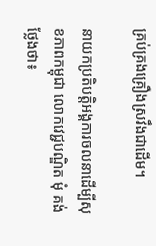គ្រប់គ្រងគ្រឿងស្រវឹងជាដើម។

នាយកប្រតិបត្តិអង្គការចលនាដើម្បីសុខភាពកម្ពុជា លោកវេជ្ជបណ្ឌិត មុំ គង់ ថ្លែងថា៖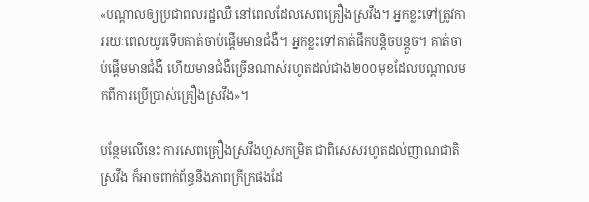«បណ្តាលឲ្យប្រជាពលរដ្ឋឈឺ នៅពេលដែលសេពគ្រឿងស្រវឹង។ អ្នកខ្លះទៅត្រូវការរយៈពេលយូរទើបគាត់ចាប់ផ្តើមមានជំងឺ។ អ្នកខ្លះទៅគាត់ផឹកបន្តិចបន្តួច។ គាត់ចាប់ផ្តើមមានជំងឺ ហើយមានជំងឺច្រើនណាស់រហូតដល់ជាង២០០មុខដែលបណ្តាលមកពីការប្រើប្រាស់គ្រឿងស្រវឹង»។

បន្ថែមលើនេះ ការសេពគ្រឿងស្រវឹងហួសកម្រិត ជាពិសេសរហូតដល់ញាណជាតិស្រវឹង ក៏អាចពាក់ព័ន្ធនឹងភាពក្រីក្រផងដែ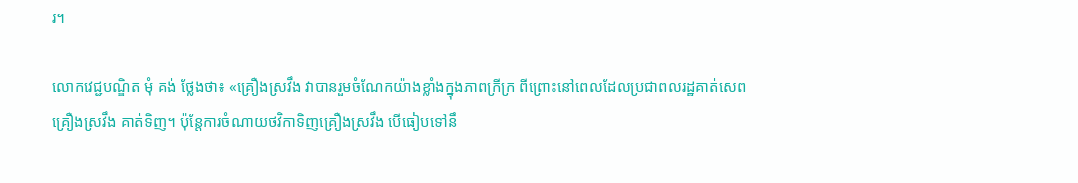រ។

លោកវេជ្ជបណ្ឌិត មុំ គង់ ថ្លែងថា៖ «គ្រឿងស្រវឹង វាបានរួមចំណែកយ៉ាងខ្លាំងក្នុងភាពក្រីក្រ ពីព្រោះនៅពេលដែលប្រជាពលរដ្ឋគាត់សេពគ្រឿងស្រវឹង គាត់ទិញ។ ប៉ុន្តែការចំណាយថវិកាទិញគ្រឿងស្រវឹង បើធៀបទៅនឹ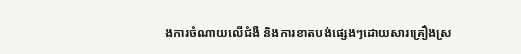ងការចំណាយលើជំងឺ និងការខាតបង់ផ្សេងៗដោយសារគ្រឿងស្រ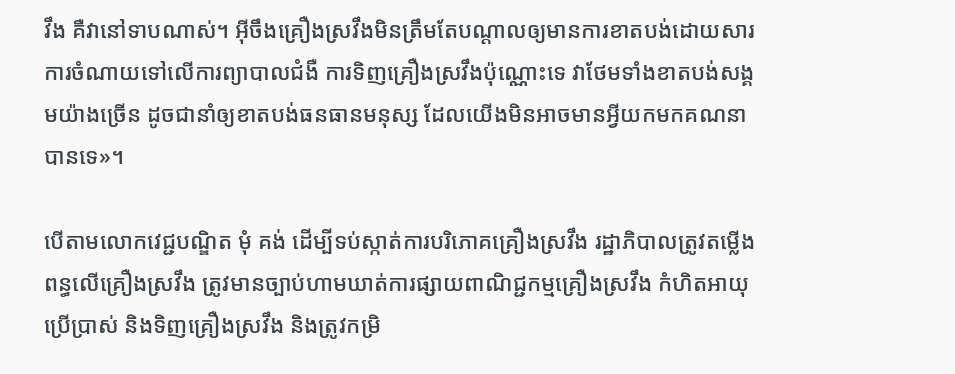វឹង គឺវានៅទាបណាស់។ អ៊ីចឹងគ្រឿងស្រវឹងមិនត្រឹមតែបណ្តាលឲ្យមានការខាតបង់ដោយសារការចំណាយទៅលើការព្យាបាលជំងឺ ការទិញគ្រឿងស្រវឹងប៉ុណ្ណោះទេ វាថែមទាំងខាតបង់សង្គមយ៉ាងច្រើន ដូចជានាំឲ្យខាតបង់ធនធានមនុស្ស ដែលយើងមិនអាចមានអ្វីយកមកគណនាបានទេ»។

បើតាមលោកវេជ្ជបណ្ឌិត មុំ គង់ ដើម្បីទប់ស្កាត់ការបរិភោគគ្រឿងស្រវឹង រដ្ឋាភិបាលត្រូវតម្លើងពន្ធលើគ្រឿងស្រវឹង ត្រូវមានច្បាប់ហាមឃាត់ការផ្សាយពាណិជ្ជកម្មគ្រឿងស្រវឹង កំហិតអាយុប្រើប្រាស់ និងទិញគ្រឿងស្រវឹង និងត្រូវកម្រិ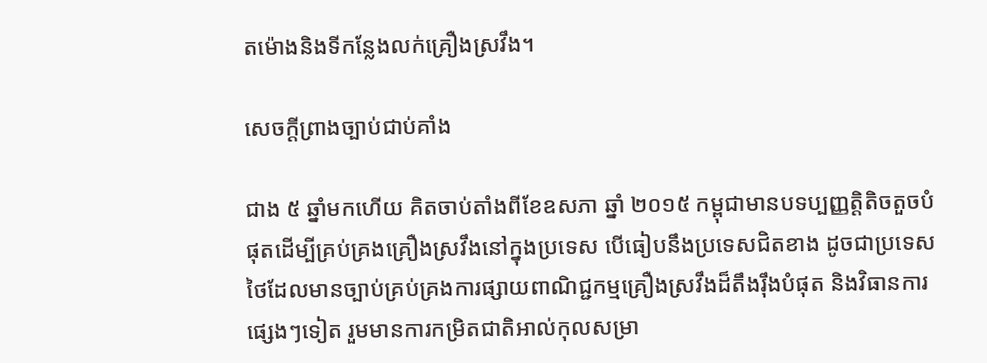តម៉ោងនិងទីកន្លែងលក់គ្រឿងស្រវឹង។

សេចក្តីព្រាងច្បាប់ជាប់គាំង

ជាង ៥ ឆ្នាំមកហើយ គិតចាប់តាំងពីខែឧសភា ឆ្នាំ ២០១៥ កម្ពុជាមានបទប្បញ្ញត្តិតិចតួចបំផុតដើម្បីគ្រប់គ្រងគ្រឿងស្រវឹងនៅក្នុងប្រទេស បើធៀបនឹងប្រទេសជិតខាង ដូចជាប្រទេសថៃដែលមានច្បាប់គ្រប់គ្រងការផ្សាយពាណិជ្ជកម្មគ្រឿងស្រវឹងដ៏តឹងរ៉ឹងបំផុត និងវិធានការផ្សេងៗទៀត រួមមានការកម្រិតជាតិអាល់កុលសម្រា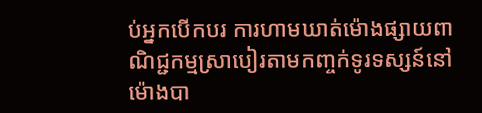ប់អ្នកបើកបរ ការហាមឃាត់ម៉ោងផ្សាយពាណិជ្ជកម្មស្រាបៀរតាមកញ្ចក់ទូរទស្សន៍នៅម៉ោងបា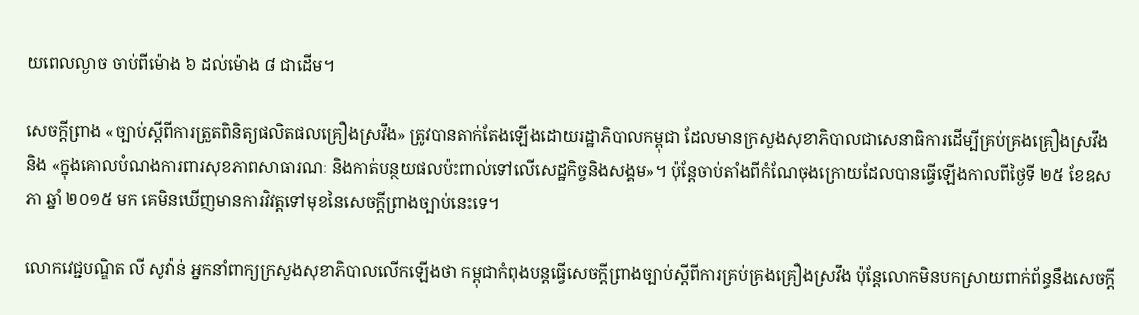យពេលល្ងាច ចាប់ពីម៉ោង ៦ ដល់ម៉ោង ៨ ជាដើម។

សេចក្ដីព្រាង «ច្បាប់ស្តីពីការត្រួតពិនិត្យផលិតផលគ្រឿងស្រវឹង» ត្រូវបានតាក់តែងឡើងដោយរដ្ឋាភិបាលកម្ពុជា ដែលមានក្រសួងសុខាភិបាលជាសេនាធិការដើម្បីគ្រប់គ្រងគ្រឿងស្រវឹង និង «ក្នុងគោលបំណងការពារសុខភាពសាធារណៈ និងកាត់បន្ថយផលប៉ះពាល់ទៅលើសេដ្ឋកិច្ចនិងសង្គម»។ ប៉ុន្តែចាប់តាំងពីកំណែចុងក្រោយដែលបានធ្វើឡើងកាលពីថ្ងៃទី ២៥ ខែឧសភា ឆ្នាំ ២០១៥ មក គេមិនឃើញមានការវិវត្តទៅមុខនៃសេចក្តីព្រាងច្បាប់នេះទេ។

លោកវេជ្ជបណ្ឌិត លី សូវ៉ាន់ អ្នកនាំពាក្យក្រសួងសុខាភិបាលលើកឡើងថា កម្ពុជាកំពុងបន្តធ្វើសេចក្តីព្រាងច្បាប់ស្តីពីការគ្រប់គ្រងគ្រឿងស្រវឹង ប៉ុន្តែលោកមិនបកស្រាយពាក់ព័ន្ធនឹងសេចក្តី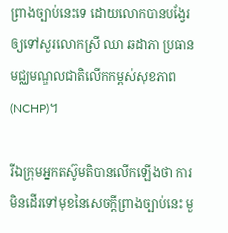ព្រាងច្បាប់នេះទេ ដោយលោកបានបង្វែរឲ្យទៅសួរលោកស្រី ឈា ឆដាភា ប្រធានមជ្ឈមណ្ឌលជាតិលើកកម្ពស់សុខភាព (NCHP)។

រីឯក្រុមអ្នកតស៊ូមតិបានលើកឡើងថា ការមិនដើរទៅមុខនៃសេចក្តីព្រាងច្បាប់នេះ មួ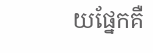យផ្នែកគឺ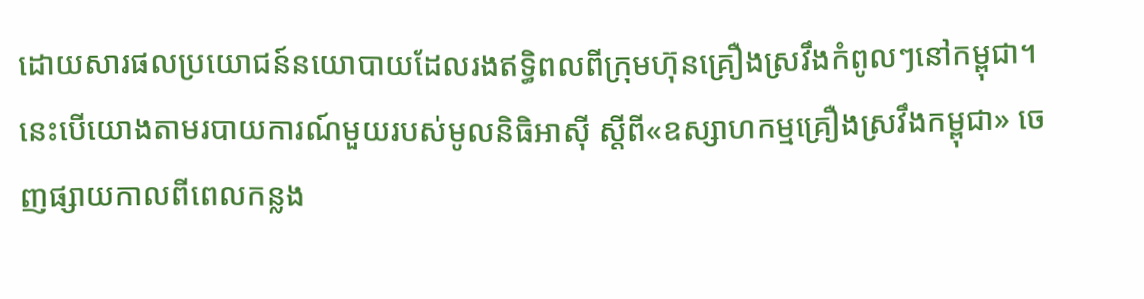ដោយសារផលប្រយោជន៍នយោបាយដែលរងឥទ្ធិពលពីក្រុមហ៊ុនគ្រឿងស្រវឹងកំពូលៗនៅកម្ពុជា។ នេះបើយោងតាមរបាយការណ៍មួយរបស់មូលនិធិអាស៊ី ស្តីពី«ឧស្សាហកម្មគ្រឿងស្រវឹងកម្ពុជា» ចេញផ្សាយកាលពីពេលកន្លង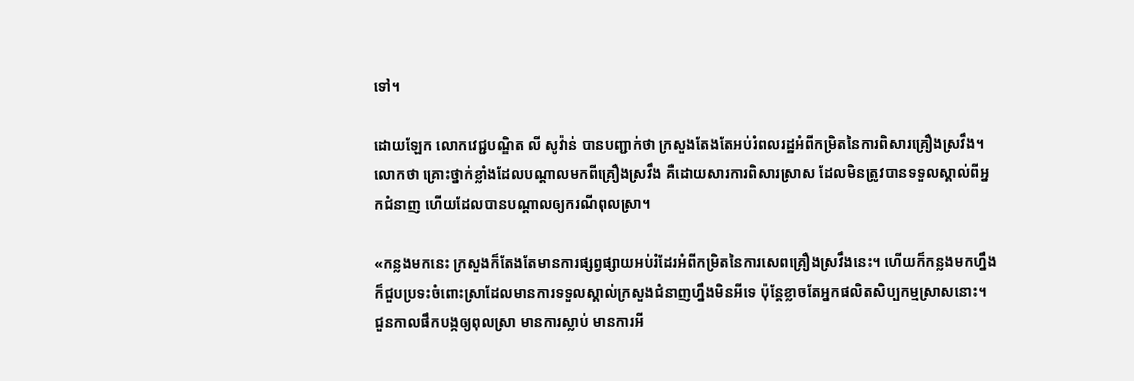ទៅ។

ដោយឡែក លោកវេជ្ជបណ្ឌិត លី សូវ៉ាន់ បានបញ្ជាក់ថា ក្រសួងតែងតែអប់រំពលរដ្ឋអំពីកម្រិតនៃការពិសារគ្រឿងស្រវឹង។ លោកថា គ្រោះថ្នាក់ខ្លាំងដែលបណ្តាលមកពីគ្រឿងស្រវឹង គឺដោយសារការពិសារស្រាស ដែលមិនត្រូវបានទទួលស្គាល់ពីអ្នកជំនាញ ហើយដែលបានបណ្តាលឲ្យករណីពុលស្រា។

«កន្លងមកនេះ ក្រសួងក៏តែងតែមានការផ្សព្វផ្សាយអប់រំដែរអំពីកម្រិតនៃការសេពគ្រឿងស្រវឹងនេះ។ ហើយក៏កន្លងមកហ្នឹង ក៏ជួបប្រទះចំពោះស្រាដែលមានការទទួលស្គាល់ក្រសួងជំនាញហ្នឹងមិនអីទេ ប៉ុន្តែខ្លាចតែអ្នកផលិតសិប្បកម្មស្រាសនោះ។ ជួនកាលផឹកបង្កឲ្យពុលស្រា មានការស្លាប់ មានការអី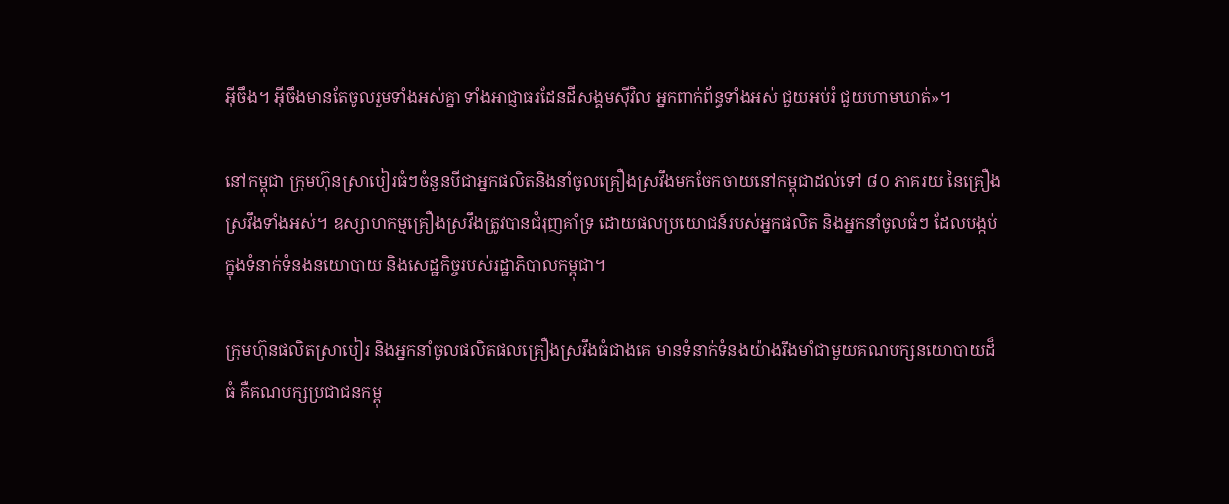អ៊ីចឹង។ អ៊ីចឹងមានតែចូលរួមទាំងអស់គ្នា ទាំងអាជ្ញាធរដែនដីសង្គមស៊ីវិល អ្នកពាក់ព័ន្ធទាំងអស់ ជួយអប់រំ ជួយហាមឃាត់»។

នៅកម្ពុជា ក្រុមហ៊ុនស្រាបៀរធំៗចំនួនបីជាអ្នកផលិតនិងនាំចូលគ្រឿងស្រវឹងមកចែកចាយនៅកម្ពុជាដល់ទៅ ៨០ ភាគរយ នៃគ្រឿងស្រវឹងទាំងអស់។ ឧស្សាហកម្មគ្រឿងស្រវឹងត្រូវបានជំរុញគាំទ្រ ដោយផលប្រយោជន៍របស់អ្នកផលិត និងអ្នកនាំចូលធំៗ ដែលបង្កប់ក្នុងទំនាក់ទំនងនយោបាយ និងសេដ្ឋកិច្ចរបស់រដ្ឋាភិបាលកម្ពុជា។

ក្រុមហ៊ុនផលិតស្រាបៀរ និងអ្នកនាំចូលផលិតផលគ្រឿងស្រវឹងធំជាងគេ មានទំនាក់ទំនងយ៉ាងរឹងមាំជាមួយគណបក្សនយោបាយដ៏ធំ គឺគណបក្សប្រជាជនកម្ពុ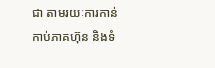ជា តាមរយៈការកាន់កាប់ភាគហ៊ុន និងទំ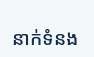នាក់ទំនង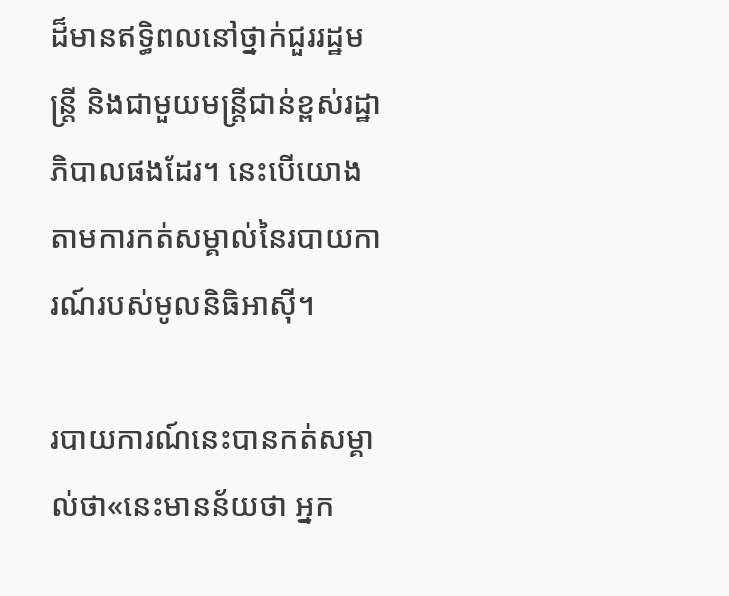ដ៏មានឥទ្ធិពលនៅថ្នាក់ជួររដ្ឋមន្ត្រី និងជាមួយមន្ត្រីជាន់ខ្ពស់រដ្ឋាភិបាលផងដែរ។ នេះបើយោងតាមការកត់សម្គាល់នៃរបាយការណ៍របស់មូលនិធិអាស៊ី។

របាយការណ៍នេះបានកត់សម្គាល់ថា«នេះមានន័យថា អ្នក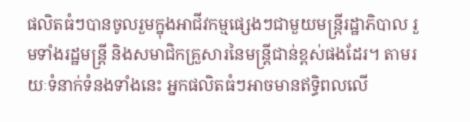ផលិតធំៗបានចូលរួមក្នុងអាជីវកម្មផ្សេងៗជាមួយមន្ត្រីរដ្ឋាភិបាល រួមទាំងរដ្ឋមន្ត្រី និងសមាជិកគ្រួសារនៃមន្ត្រីជាន់ខ្ពស់ផងដែរ។ តាមរយៈទំនាក់ទំនងទាំងនេះ អ្នកផលិតធំៗអាចមានឥទ្ធិពលលើ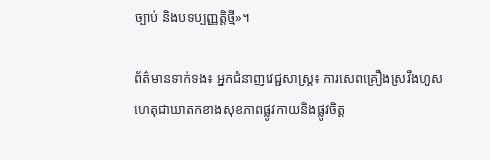ច្បាប់ និងបទប្បញ្ញត្តិថ្មី»។

ព័ត៌មានទាក់ទង៖ អ្នកជំនាញវេជ្ជសាស្ត្រ៖ ការសេពគ្រឿងស្រវឹងហួសហេតុជាឃាតកខាងសុខភាពផ្លូវកាយនិងផ្លូវចិត្ត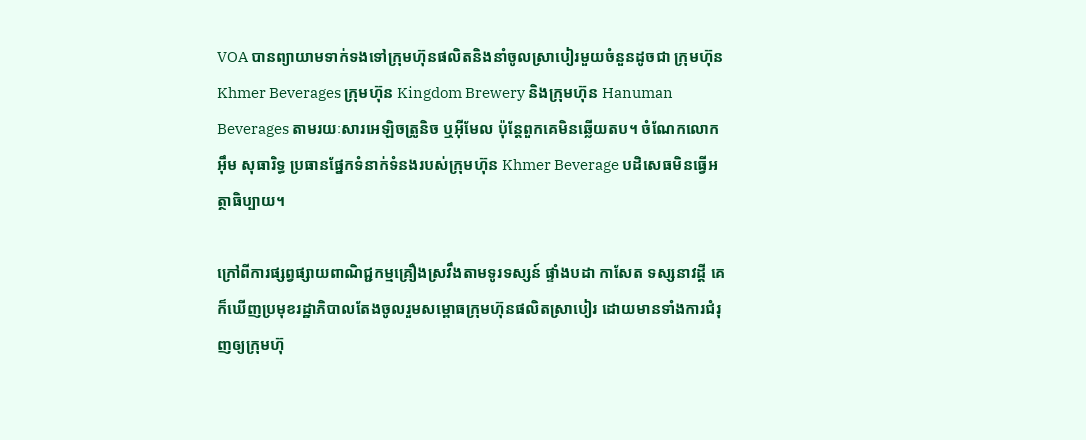VOA បានព្យាយាមទាក់ទងទៅក្រុមហ៊ុនផលិតនិងនាំចូលស្រាបៀរមួយចំនួនដូចជា ក្រុមហ៊ុន Khmer Beverages ក្រុមហ៊ុន Kingdom Brewery និងក្រុមហ៊ុន Hanuman Beverages តាមរយៈសារអេឡិចត្រូនិច ឬអ៊ីមែល ប៉ុន្តែពួកគេមិនឆ្លើយតប។ ចំណែកលោក អ៊ឹម សុធារិទ្ធ ប្រធានផ្នែកទំនាក់ទំនងរបស់ក្រុមហ៊ុន Khmer Beverage បដិសេធមិនធ្វើអត្ថាធិប្បាយ។

ក្រៅពីការផ្សព្វផ្សាយពាណិជ្ជកម្មគ្រឿងស្រវឹងតាមទូរទស្សន៍ ផ្ទាំងបដា កាសែត ទស្សនាវដ្តី គេក៏ឃើញប្រមុខរដ្ឋាភិបាលតែងចូលរួមសម្ពោធក្រុមហ៊ុនផលិតស្រាបៀរ ដោយមានទាំងការជំរុញឲ្យក្រុមហ៊ុ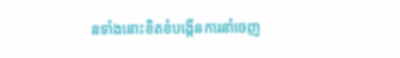នទាំងនោះខិតខំបង្កើនការនាំចេញ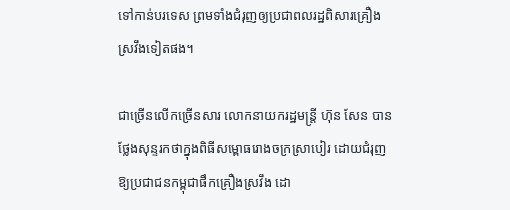ទៅកាន់បរទេស ព្រមទាំងជំរុញឲ្យប្រជាពលរដ្ឋពិសារគ្រឿងស្រវឹងទៀតផង។

ជាច្រើនលើកច្រើនសារ លោកនាយករដ្ឋមន្ត្រី ហ៊ុន សែន បានថ្លែងសុន្ទរកថាក្នុងពិធីសម្ពោធរោងចក្រស្រាបៀរ ដោយជំរុញឱ្យប្រជាជនកម្ពុជាផឹកគ្រឿងស្រវឹង ដោ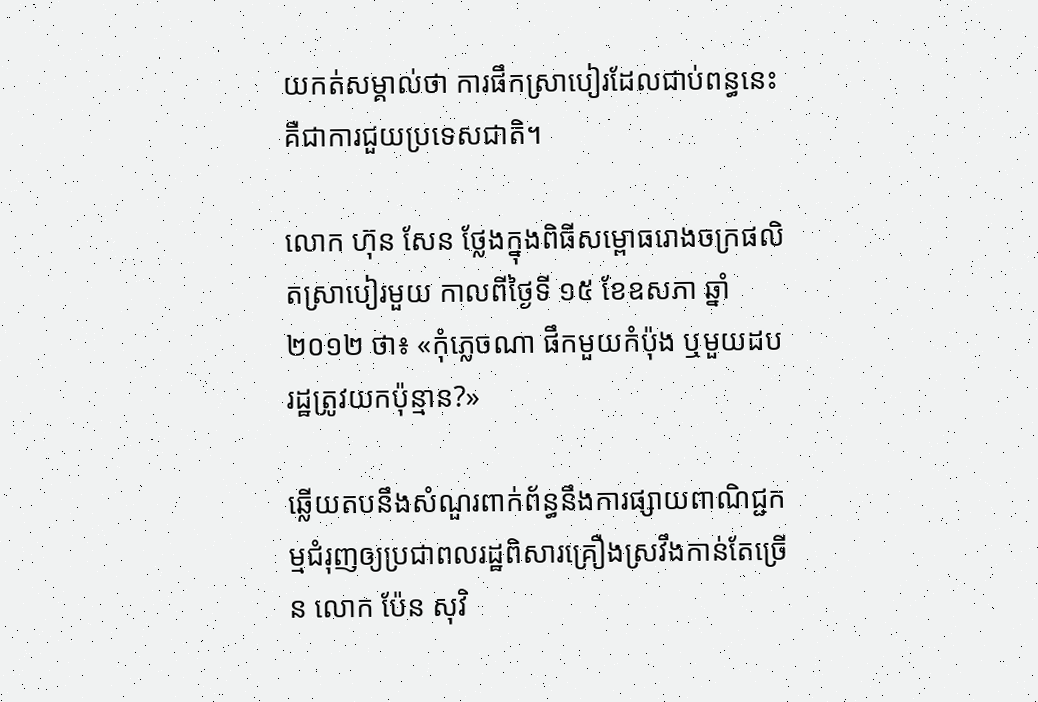យកត់សម្គាល់ថា ការផឹកស្រាបៀរដែលជាប់ពន្ធនេះ គឺជាការជួយប្រទេសជាតិ។

លោក ហ៊ុន សែន ថ្លែងក្នុងពិធីសម្ពោធរោងចក្រផលិតស្រាបៀរមួយ កាលពីថ្ងៃទី ១៥ ខែឧសភា ឆ្នាំ ២០១២ ថា៖ «កុំភ្លេចណា ផឹកមួយកំប៉ុង ឬមួយដប រដ្ឋត្រូវយកប៉ុន្មាន?»

ឆ្លើយតបនឹងសំណួរពាក់ព័ន្ធនឹងការផ្សាយពាណិជ្ជកម្មជំរុញឲ្យប្រជាពលរដ្ឋពិសារគ្រឿងស្រវឹងកាន់តែច្រើន លោក ប៉ែន សុវិ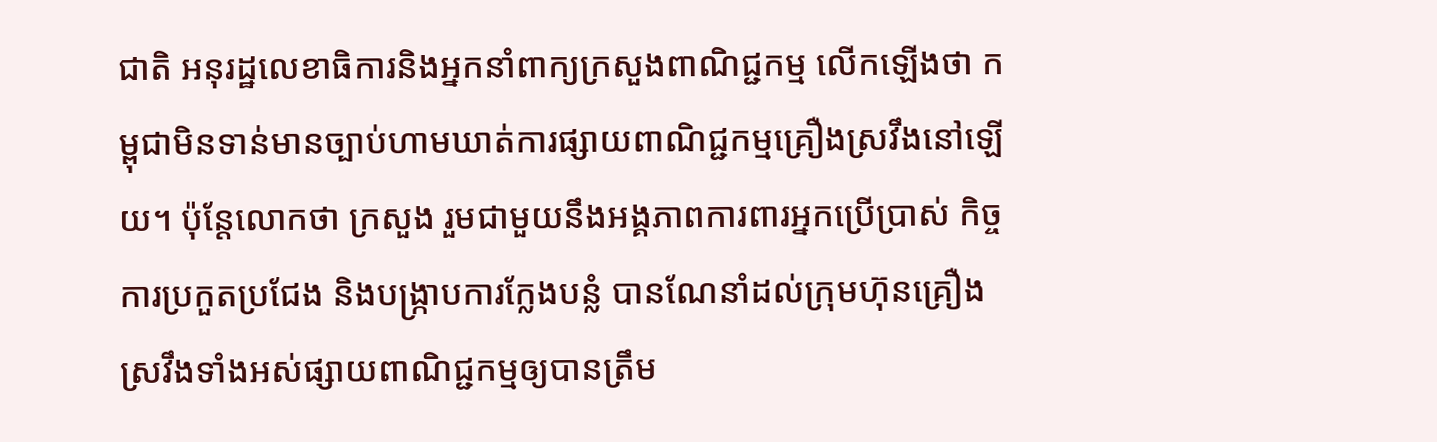ជាតិ អនុរដ្ឋលេខាធិការនិងអ្នកនាំពាក្យក្រសួងពាណិជ្ជកម្ម លើកឡើងថា កម្ពុជាមិនទាន់មានច្បាប់ហាមឃាត់ការផ្សាយពាណិជ្ជកម្មគ្រឿងស្រវឹងនៅឡើយ។ ប៉ុន្តែលោកថា ក្រសួង រួមជាមួយនឹងអង្គភាពការពារអ្នកប្រើប្រាស់ កិច្ចការប្រកួតប្រជែង និងបង្ក្រាបការក្លែងបន្លំ បានណែនាំដល់ក្រុមហ៊ុនគ្រឿងស្រវឹងទាំងអស់ផ្សាយពាណិជ្ជកម្មឲ្យបានត្រឹម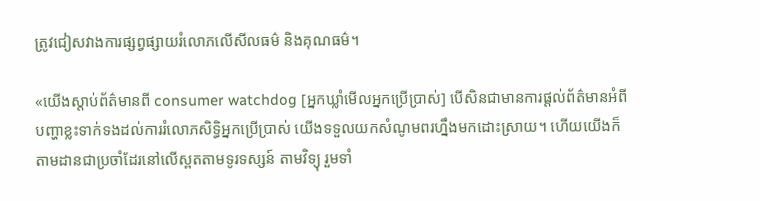ត្រូវជៀសវាងការផ្សព្វផ្សាយរំលោភលើសីលធម៌ និងគុណធម៌។

«យើងស្តាប់ព័ត៌មានពី consumer watchdog [អ្នកឃ្លាំមើលអ្នកប្រើប្រាស់] បើសិនជាមានការផ្តល់ព័ត៌មានអំពីបញ្ហាខ្លះទាក់ទងដល់ការរំលោភសិទ្ធិអ្នកប្រើប្រាស់ យើងទទួលយកសំណូមពរហ្នឹងមកដោះស្រាយ។ ហើយយើងក៏តាមដានជាប្រចាំដែរនៅលើស្ពតតាមទូរទស្សន៍ តាមវិទ្យុ រួមទាំ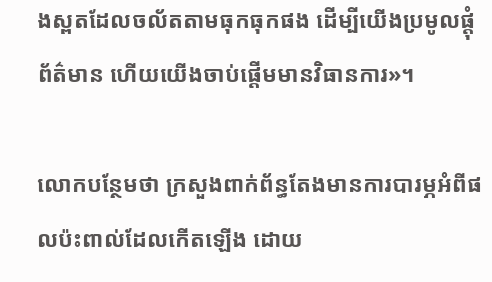ងស្ពតដែលចល័តតាមធុកធុកផង ដើម្បីយើងប្រមូលផ្តុំព័ត៌មាន ហើយយើងចាប់ផ្តើមមានវិធានការ»។

លោកបន្ថែមថា ក្រសួងពាក់ព័ន្ធតែងមានការបារម្ភអំពីផលប៉ះពាល់ដែលកើតឡើង ដោយ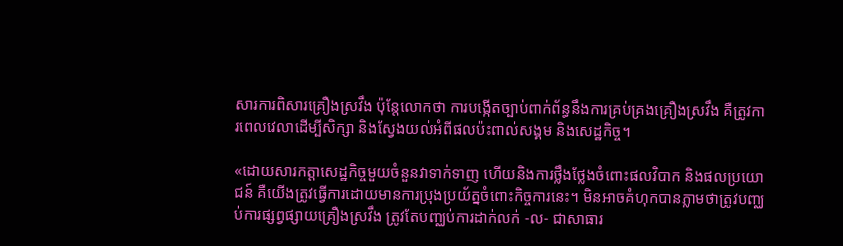សារការពិសារគ្រឿងស្រវឹង ប៉ុន្តែលោកថា ការបង្កើតច្បាប់ពាក់ព័ន្ធនឹងការគ្រប់គ្រងគ្រឿងស្រវឹង គឺត្រូវការពេលវេលាដើម្បីសិក្សា និងស្វែងយល់អំពីផលប៉ះពាល់សង្គម និងសេដ្ឋកិច្ច។

«ដោយសារកត្តាសេដ្ឋកិច្ចមួយចំនួនវាទាក់ទាញ ហើយនិងការថ្លឹងថ្លែងចំពោះផលវិបាក និងផលប្រយោជន៍ គឺយើងត្រូវធ្វើការដោយមានការប្រុងប្រយ័ត្នចំពោះកិច្ចការនេះ។ មិនអាចគំហុកបានភ្លាមថាត្រូវបញ្ឈប់ការផ្សព្វផ្សាយគ្រឿងស្រវឹង ត្រូវតែបញ្ឈប់ការដាក់លក់ -ល- ជាសាធារ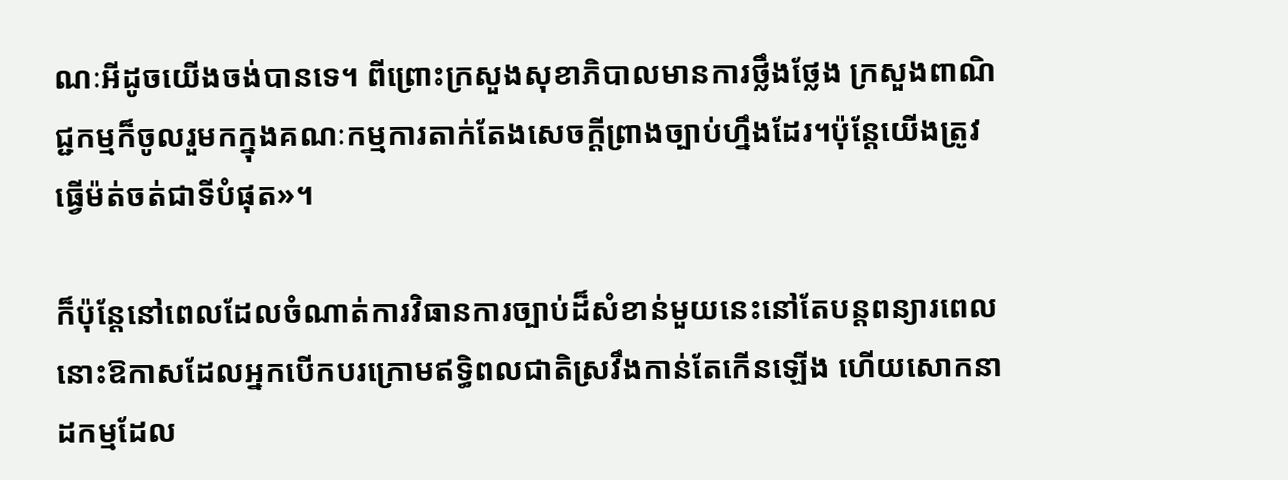ណៈអីដូចយើងចង់បានទេ។ ពីព្រោះក្រសួងសុខាភិបាលមានការថ្លឹងថ្លែង ក្រសួងពាណិជ្ជកម្មក៏ចូលរួមកក្នុងគណៈកម្មការតាក់តែងសេចក្តីព្រាងច្បាប់ហ្នឹងដែរ។ប៉ុន្តែយើងត្រូវធ្វើម៉ត់ចត់ជាទីបំផុត»។

ក៏ប៉ុន្តែនៅពេលដែលចំណាត់ការវិធានការច្បាប់ដ៏សំខាន់មួយនេះនៅតែបន្តពន្យារពេល នោះឱកាសដែលអ្នកបើកបរក្រោមឥទ្ធិពលជាតិស្រវឹងកាន់តែកើនឡើង ហើយសោកនាដកម្មដែល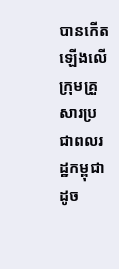បានកើតឡើងលើក្រុមគ្រួសារប្រជាពលរដ្ឋកម្ពុជា ដូច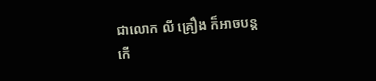ជាលោក លី គ្រឿង ក៏អាចបន្តកើ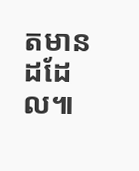តមានដដែល៕